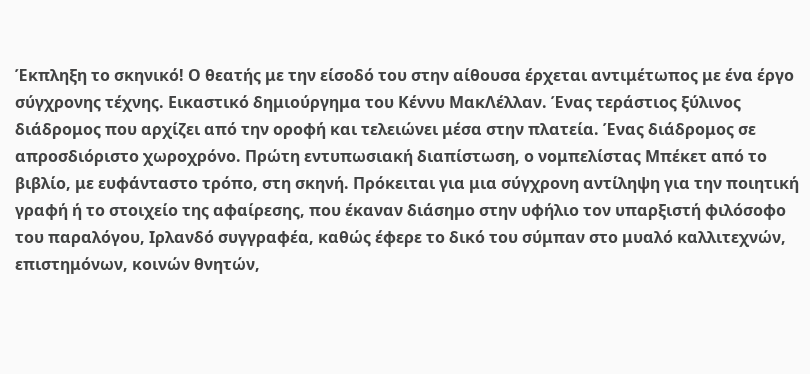Έκπληξη το σκηνικό! Ο θεατής με την είσοδό του στην αίθουσα έρχεται αντιμέτωπος με ένα έργο σύγχρονης τέχνης. Εικαστικό δημιούργημα του Κέννυ ΜακΛέλλαν. Ένας τεράστιος ξύλινος διάδρομος που αρχίζει από την οροφή και τελειώνει μέσα στην πλατεία. Ένας διάδρομος σε απροσδιόριστο χωροχρόνο. Πρώτη εντυπωσιακή διαπίστωση, ο νομπελίστας Μπέκετ από το βιβλίο, με ευφάνταστο τρόπο, στη σκηνή. Πρόκειται για μια σύγχρονη αντίληψη για την ποιητική γραφή ή το στοιχείο της αφαίρεσης, που έκαναν διάσημο στην υφήλιο τον υπαρξιστή φιλόσοφο του παραλόγου, Ιρλανδό συγγραφέα, καθώς έφερε το δικό του σύμπαν στο μυαλό καλλιτεχνών, επιστημόνων, κοινών θνητών,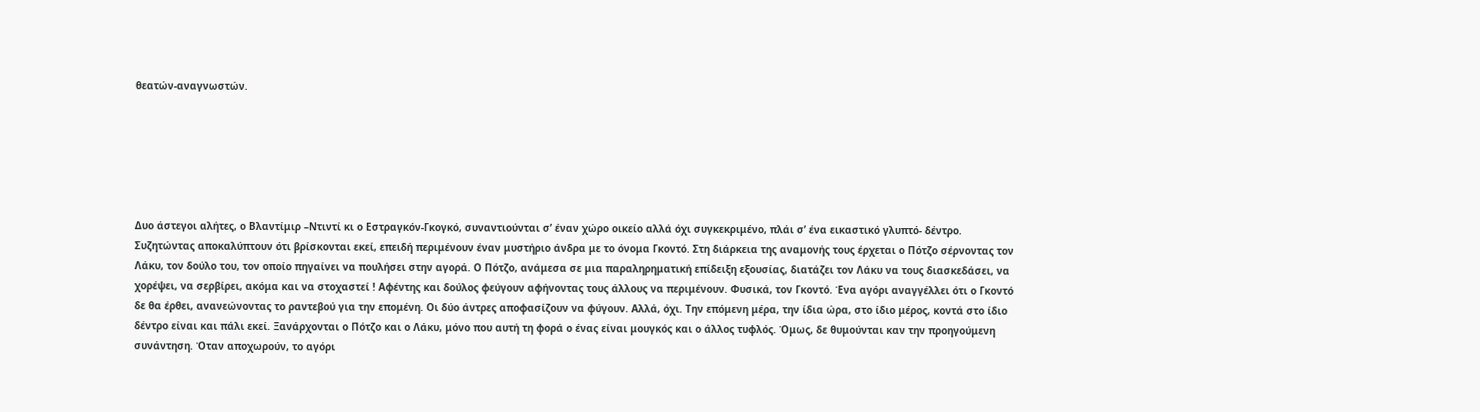θεατών-αναγνωστών.






Δυο άστεγοι αλήτες, ο Βλαντίμιρ –Ντιντί κι ο Εστραγκόν-Γκογκό, συναντιούνται σ’ έναν χώρο οικείο αλλά όχι συγκεκριμένο, πλάι σ’ ένα εικαστικό γλυπτό- δέντρο. Συζητώντας αποκαλύπτουν ότι βρίσκονται εκεί, επειδή περιμένουν έναν μυστήριο άνδρα με το όνομα Γκοντό. Στη διάρκεια της αναμονής τους έρχεται ο Πότζο σέρνοντας τον Λάκυ, τον δούλο του, τον οποίο πηγαίνει να πουλήσει στην αγορά. Ο Πότζο, ανάμεσα σε μια παραληρηματική επίδειξη εξουσίας, διατάζει τον Λάκυ να τους διασκεδάσει, να χορέψει, να σερβίρει, ακόμα και να στοχαστεί ! Αφέντης και δούλος φεύγουν αφήνοντας τους άλλους να περιμένουν. Φυσικά, τον Γκοντό. Ένα αγόρι αναγγέλλει ότι ο Γκοντό δε θα έρθει, ανανεώνοντας το ραντεβού για την επομένη. Οι δύο άντρες αποφασίζουν να φύγουν. Αλλά, όχι. Την επόμενη μέρα, την ίδια ώρα, στο ίδιο μέρος, κοντά στο ίδιο δέντρο είναι και πάλι εκεί. Ξανάρχονται ο Πότζο και ο Λάκυ, μόνο που αυτή τη φορά ο ένας είναι μουγκός και ο άλλος τυφλός. Όμως, δε θυμούνται καν την προηγούμενη συνάντηση. Όταν αποχωρούν, το αγόρι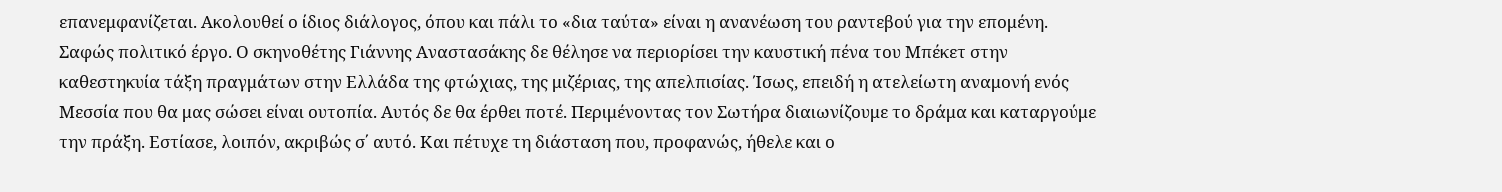επανεμφανίζεται. Ακολουθεί ο ίδιος διάλογος, όπου και πάλι το «δια ταύτα» είναι η ανανέωση του ραντεβού για την επομένη.
Σαφώς πολιτικό έργο. Ο σκηνοθέτης Γιάννης Αναστασάκης δε θέλησε να περιορίσει την καυστική πένα του Μπέκετ στην καθεστηκυία τάξη πραγμάτων στην Ελλάδα της φτώχιας, της μιζέριας, της απελπισίας. Ίσως, επειδή η ατελείωτη αναμονή ενός Μεσσία που θα μας σώσει είναι ουτοπία. Αυτός δε θα έρθει ποτέ. Περιμένοντας τον Σωτήρα διαιωνίζουμε το δράμα και καταργούμε την πράξη. Εστίασε, λοιπόν, ακριβώς σ΄ αυτό. Και πέτυχε τη διάσταση που, προφανώς, ήθελε και ο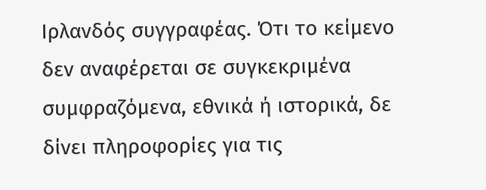Ιρλανδός συγγραφέας. Ότι το κείμενο δεν αναφέρεται σε συγκεκριμένα συμφραζόμενα, εθνικά ή ιστορικά, δε δίνει πληροφορίες για τις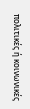πολιτικές ή κοινωνικές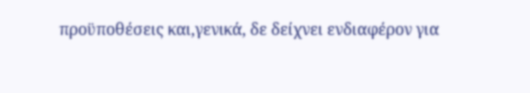προϋποθέσεις και,γενικά, δε δείχνει ενδιαφέρον για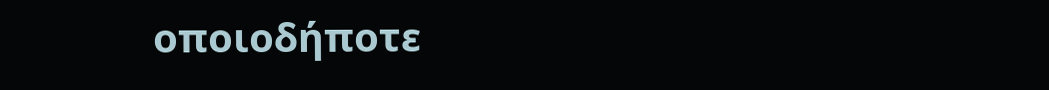οποιοδήποτε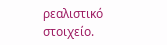ρεαλιστικό στοιχείο.